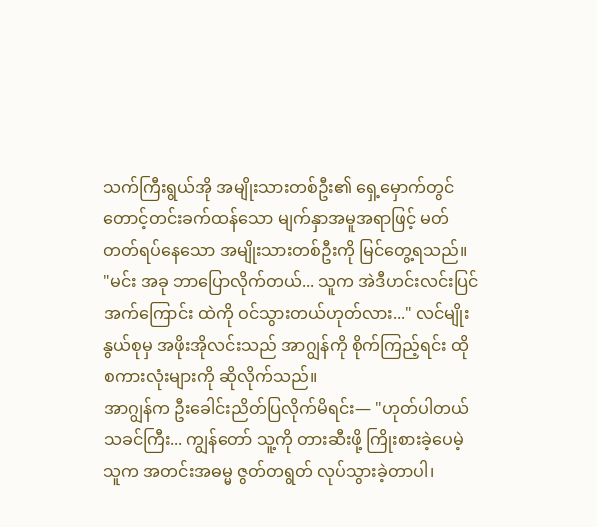သက်ကြီးရွယ်အို အမျိုးသားတစ်ဦး၏ ရှေ့မှောက်တွင် တောင့်တင်းခက်ထန်သော မျက်နှာအမူအရာဖြင့် မတ်တတ်ရပ်နေသော အမျိုးသားတစ်ဦးကို မြင်တွေ့ရသည်။
"မင်း အခု ဘာပြောလိုက်တယ်... သူက အဲဒီဟင်းလင်းပြင်အက်ကြောင်း ထဲကို ဝင်သွားတယ်ဟုတ်လား..." လင်မျိုးနွယ်စုမှ အဖိုးအိုလင်းသည် အာဂျွန်ကို စိုက်ကြည့်ရင်း ထိုစကားလုံးများကို ဆိုလိုက်သည်။
အာဂျွန်က ဦးခေါင်းညိတ်ပြလိုက်မိရင်း— "ဟုတ်ပါတယ် သခင်ကြီး... ကျွန်တော် သူ့ကို တားဆီးဖို့ ကြိုးစားခဲ့ပေမဲ့ သူက အတင်းအဓမ္မ ဇွတ်တရွတ် လုပ်သွားခဲ့တာပါ၊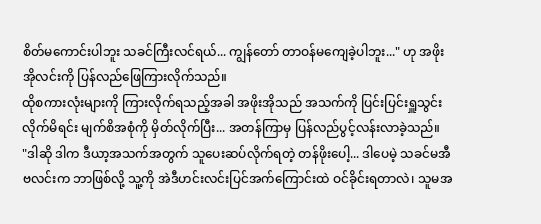စိတ်မကောင်းပါဘူး သခင်ကြီးလင်ရယ်... ကျွန်တော် တာဝန်မကျေခဲ့ပါဘူး..." ဟု အဖိုးအိုလင်းကို ပြန်လည်ဖြေကြားလိုက်သည်။
ထိုစကားလုံးများကို ကြားလိုက်ရသည့်အခါ အဖိုးအိုသည် အသက်ကို ပြင်းပြင်းရှူသွင်းလိုက်မိရင်း မျက်စိအစုံကို မှိတ်လိုက်ပြီး... အတန်ကြာမှ ပြန်လည်ပွင့်လန်းလာခဲ့သည်။
"ဒါဆို ဒါက ဒီယာ့အသက်အတွက် သူပေးဆပ်လိုက်ရတဲ့ တန်ဖိုးပေါ့... ဒါပေမဲ့ သခင်မအီဗလင်းက ဘာဖြစ်လို့ သူ့ကို အဲဒီဟင်းလင်းပြင်အက်ကြောင်းထဲ ဝင်ခိုင်းရတာလဲ၊ သူမအ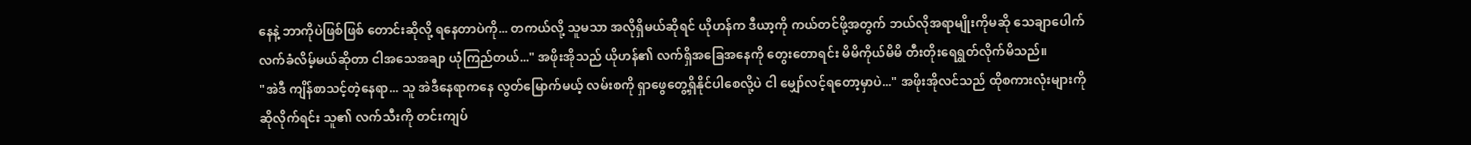နေနဲ့ ဘာကိုပဲဖြစ်ဖြစ် တောင်းဆိုလို့ ရနေတာပဲကို... တကယ်လို့ သူမသာ အလိုရှိမယ်ဆိုရင် ယိုဟန်က ဒီယာ့ကို ကယ်တင်ဖို့အတွက် ဘယ်လိုအရာမျိုးကိုမဆို သေချာပေါက် လက်ခံလိမ့်မယ်ဆိုတာ ငါအသေအချာ ယုံကြည်တယ်..." အဖိုးအိုသည် ယိုဟန်၏ လက်ရှိအခြေအနေကို တွေးတောရင်း မိမိကိုယ်မိမိ တီးတိုးရေရွတ်လိုက်မိသည်။
"အဲဒီ ကျိန်စာသင့်တဲ့နေရာ... သူ အဲဒီနေရာကနေ လွတ်မြောက်မယ့် လမ်းစကို ရှာဖွေတွေ့ရှိနိုင်ပါစေလို့ပဲ ငါ မျှော်လင့်ရတော့မှာပဲ..." အဖိုးအိုလင်သည် ထိုစကားလုံးများကို ဆိုလိုက်ရင်း သူ၏ လက်သီးကို တင်းကျပ်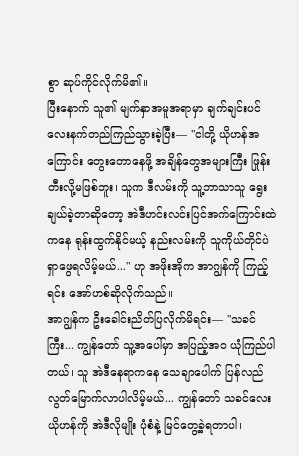စွာ ဆုပ်ကိုင်လိုက်မိ၏။
ပြီးနောက် သူ၏ မျက်နှာအမူအရာမှာ ချက်ချင်းပင် လေးနက်တည်ကြည်သွားခဲ့ပြီး— "ငါတို့ ယိုဟန်အကြောင်း တွေးတောနေဖို့ အချိန်တွေအများကြီး ဖြုန်းတီးလို့မဖြစ်ဘူး၊ သူက ဒီလမ်းကို သူ့ဘာသာသူ ရွေးချယ်ခဲ့တာဆိုတော့ အဲဒီဟင်းလင်းပြင်အက်ကြောင်းထဲကနေ ရုန်းထွက်နိုင်မယ့် နည်းလမ်းကို သူကိုယ်တိုင်ပဲ ရှာဖွေရလိမ့်မယ်..." ဟု အဖိုးအိုက အာဂျွန်ကို ကြည့်ရင်း အော်ဟစ်ဆိုလိုက်သည်။
အာဂျွန်က ဦးခေါင်းညိတ်ပြလိုက်မိရင်း— "သခင်ကြီး... ကျွန်တော် သူ့အပေါ်မှာ အပြည့်အဝ ယုံကြည်ပါတယ်၊ သူ အဲဒီနေရာကနေ သေချာပေါက် ပြန်လည်လွတ်မြောက်လာပါလိမ့်မယ်... ကျွန်တော် သခင်လေး ယိုဟန်ကို အဲဒီလိုမျိုး ပုံစံနဲ့ မြင်တွေ့ခဲ့ရတာပါ၊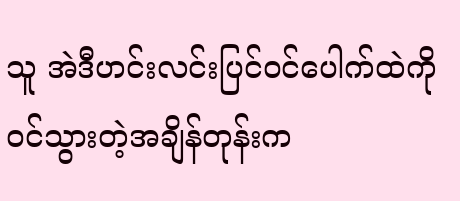သူ အဲဒီဟင်းလင်းပြင်ဝင်ပေါက်ထဲကို ဝင်သွားတဲ့အချိန်တုန်းက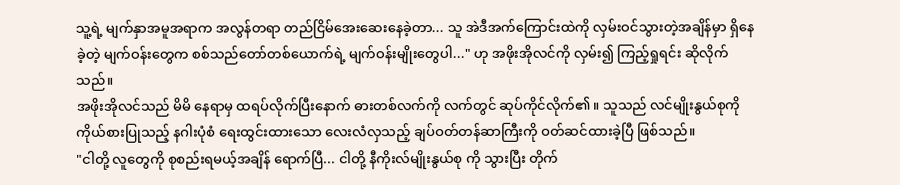သူ့ရဲ့ မျက်နှာအမူအရာက အလွန်တရာ တည်ငြိမ်အေးဆေးနေခဲ့တာ... သူ အဲဒီအက်ကြောင်းထဲကို လှမ်းဝင်သွားတဲ့အချိန်မှာ ရှိနေခဲ့တဲ့ မျက်ဝန်းတွေက စစ်သည်တော်တစ်ယောက်ရဲ့ မျက်ဝန်းမျိုးတွေပါ..." ဟု အဖိုးအိုလင်ကို လှမ်း၍ ကြည့်ရှုရင်း ဆိုလိုက်သည်။
အဖိုးအိုလင်သည် မိမိ နေရာမှ ထရပ်လိုက်ပြီးနောက် ဓားတစ်လက်ကို လက်တွင် ဆုပ်ကိုင်လိုက်၏။ သူသည် လင်မျိုးနွယ်စုကို ကိုယ်စားပြုသည့် နဂါးပုံစံ ရေးထွင်းထားသော လေးလံလှသည့် ချပ်ဝတ်တန်ဆာကြီးကို ဝတ်ဆင်ထားခဲ့ပြီ ဖြစ်သည်။
"ငါတို့ လူတွေကို စုစည်းရမယ့်အချိန် ရောက်ပြီ... ငါတို့ နီကိုးလ်မျိုးနွယ်စု ကို သွားပြီး တိုက်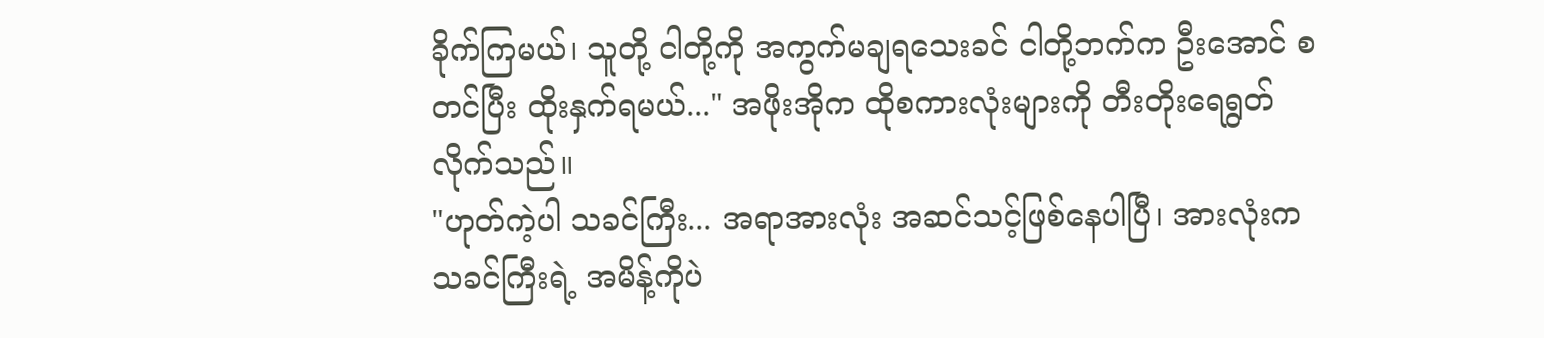ခိုက်ကြမယ်၊ သူတို့ ငါတို့ကို အကွက်မချရသေးခင် ငါတို့ဘက်က ဦးအောင် စတင်ပြီး ထိုးနှက်ရမယ်..." အဖိုးအိုက ထိုစကားလုံးများကို တီးတိုးရေရွတ်လိုက်သည်။
"ဟုတ်ကဲ့ပါ သခင်ကြီး... အရာအားလုံး အဆင်သင့်ဖြစ်နေပါပြီ၊ အားလုံးက သခင်ကြီးရဲ့ အမိန့်ကိုပဲ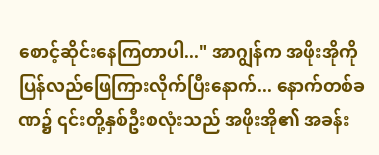စောင့်ဆိုင်းနေကြတာပါ..." အာဂျွန်က အဖိုးအိုကို ပြန်လည်ဖြေကြားလိုက်ပြီးနောက်... နောက်တစ်ခဏ၌ ၎င်းတို့နှစ်ဦးစလုံးသည် အဖိုးအို၏ အခန်း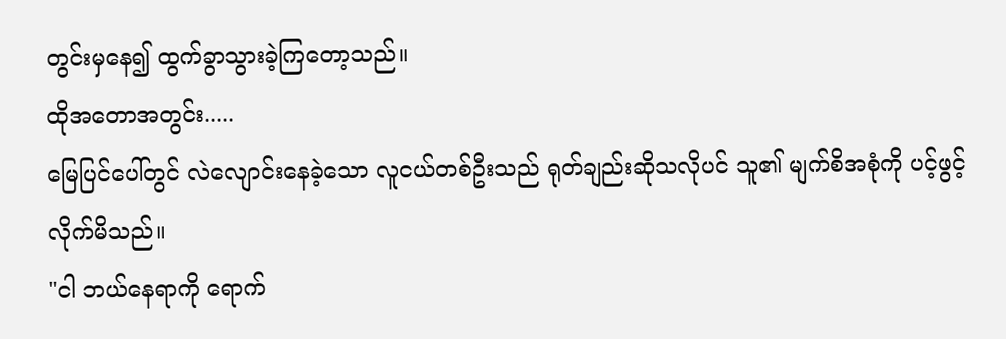တွင်းမှနေ၍ ထွက်ခွာသွားခဲ့ကြတော့သည်။
ထိုအတောအတွင်း.....
မြေပြင်ပေါ်တွင် လဲလျောင်းနေခဲ့သော လူငယ်တစ်ဦးသည် ရုတ်ချည်းဆိုသလိုပင် သူ၏ မျက်စိအစုံကို ပင့်ဖွင့်လိုက်မိသည်။
"ငါ ဘယ်နေရာကို ရောက်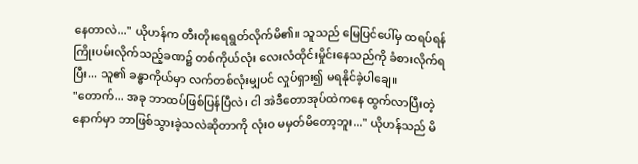နေတာလဲ..." ယိုဟန်က တီးတိုးရေရွတ်လိုက်မိ၏။ သူသည် မြေပြင်ပေါ်မှ ထရပ်ရန် ကြိုးပမ်းလိုက်သည့်ခဏ၌ တစ်ကိုယ်လုံး လေးလံထိုင်းမှိုင်းနေသည်ကို ခံစားလိုက်ရပြီး... သူ၏ ခန္ဓာကိုယ်မှာ လက်တစ်လုံးမျှပင် လှုပ်ရှား၍ မရနိုင်ခဲ့ပါချေ။
"တောက်... အခု ဘာထပ်ဖြစ်ပြန်ပြီလဲ၊ ငါ အဲဒီတောအုပ်ထဲကနေ ထွက်လာပြီးတဲ့နောက်မှာ ဘာဖြစ်သွားခဲ့သလဲဆိုတာကို လုံးဝ မမှတ်မိတော့ဘူး..." ယိုဟန်သည် မိ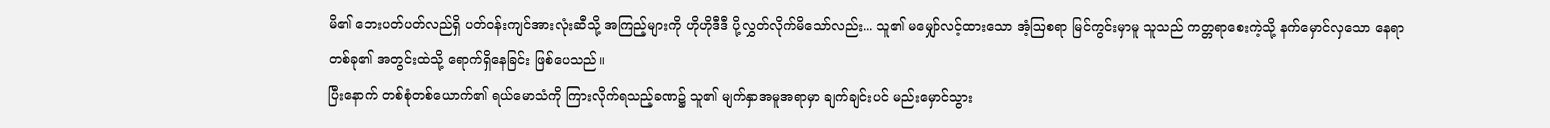မိ၏ ဘေးပတ်ပတ်လည်ရှိ ပတ်ဝန်းကျင်အားလုံးဆီသို့ အကြည့်များကို ဟိုဟိုဒီဒီ ပို့လွှတ်လိုက်မိသော်လည်း... သူ၏ မမျှော်လင့်ထားသော အံ့ဩစရာ မြင်ကွင်းမှာမူ သူသည် ကတ္တရာစေးကဲ့သို့ နက်မှောင်လှသော နေရာတစ်ခု၏ အတွင်းထဲသို့ ရောက်ရှိနေခြင်း ဖြစ်ပေသည်။
ပြီးနောက် တစ်စုံတစ်ယောက်၏ ရယ်မောသံကို ကြားလိုက်ရသည့်ခဏ၌ သူ၏ မျက်နှာအမူအရာမှာ ချက်ချင်းပင် မည်းမှောင်သွား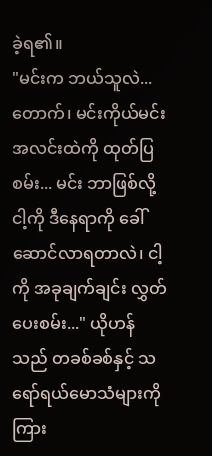ခဲ့ရ၏။
"မင်းက ဘယ်သူလဲ... တောက်၊ မင်းကိုယ်မင်း အလင်းထဲကို ထုတ်ပြစမ်း... မင်း ဘာဖြစ်လို့ ငါ့ကို ဒီနေရာကို ခေါ်ဆောင်လာရတာလဲ၊ ငါ့ကို အခုချက်ချင်း လွှတ်ပေးစမ်း..." ယိုဟန်သည် တခစ်ခစ်နှင့် သရော်ရယ်မောသံများကို ကြား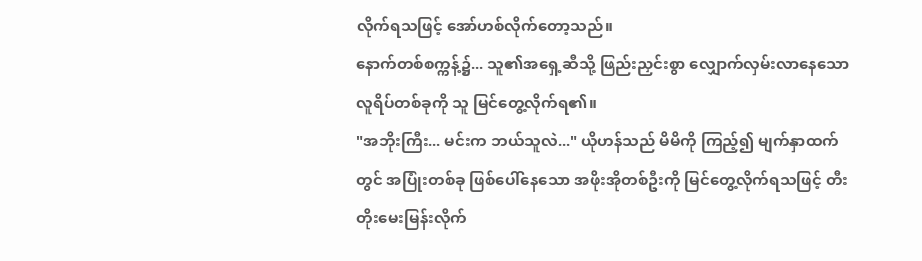လိုက်ရသဖြင့် အော်ဟစ်လိုက်တော့သည်။
နောက်တစ်စက္ကန့်၌... သူ၏အရှေ့ဆီသို့ ဖြည်းညှင်းစွာ လျှောက်လှမ်းလာနေသော လူရိပ်တစ်ခုကို သူ မြင်တွေ့လိုက်ရ၏။
"အဘိုးကြီး... မင်းက ဘယ်သူလဲ..." ယိုဟန်သည် မိမိကို ကြည့်၍ မျက်နှာထက်တွင် အပြုံးတစ်ခု ဖြစ်ပေါ်နေသော အဖိုးအိုတစ်ဦးကို မြင်တွေ့လိုက်ရသဖြင့် တီးတိုးမေးမြန်းလိုက်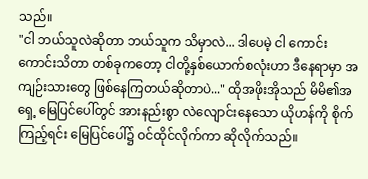သည်။
"ငါ ဘယ်သူလဲဆိုတာ ဘယ်သူက သိမှာလဲ... ဒါပေမဲ့ ငါ ကောင်းကောင်းသိတာ တစ်ခုကတော့ ငါတို့နှစ်ယောက်စလုံးဟာ ဒီနေရာမှာ အကျဉ်းသားတွေ ဖြစ်နေကြတယ်ဆိုတာပဲ..." ထိုအဖိုးအိုသည် မိမိ၏အရှေ့ မြေပြင်ပေါ်တွင် အားနည်းစွာ လဲလျောင်းနေသော ယိုဟန်ကို စိုက်ကြည့်ရင်း မြေပြင်ပေါ်၌ ဝင်ထိုင်လိုက်ကာ ဆိုလိုက်သည်။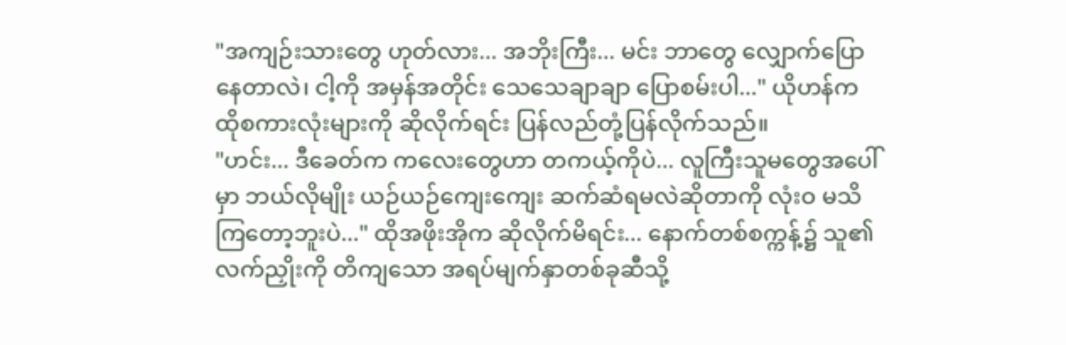"အကျဉ်းသားတွေ ဟုတ်လား... အဘိုးကြီး... မင်း ဘာတွေ လျှောက်ပြောနေတာလဲ၊ ငါ့ကို အမှန်အတိုင်း သေသေချာချာ ပြောစမ်းပါ..." ယိုဟန်က ထိုစကားလုံးများကို ဆိုလိုက်ရင်း ပြန်လည်တုံ့ပြန်လိုက်သည်။
"ဟင်း... ဒီခေတ်က ကလေးတွေဟာ တကယ့်ကိုပဲ... လူကြီးသူမတွေအပေါ်မှာ ဘယ်လိုမျိုး ယဉ်ယဉ်ကျေးကျေး ဆက်ဆံရမလဲဆိုတာကို လုံးဝ မသိကြတော့ဘူးပဲ..." ထိုအဖိုးအိုက ဆိုလိုက်မိရင်း... နောက်တစ်စက္ကန့်၌ သူ၏ လက်ညှိုးကို တိကျသော အရပ်မျက်နှာတစ်ခုဆီသို့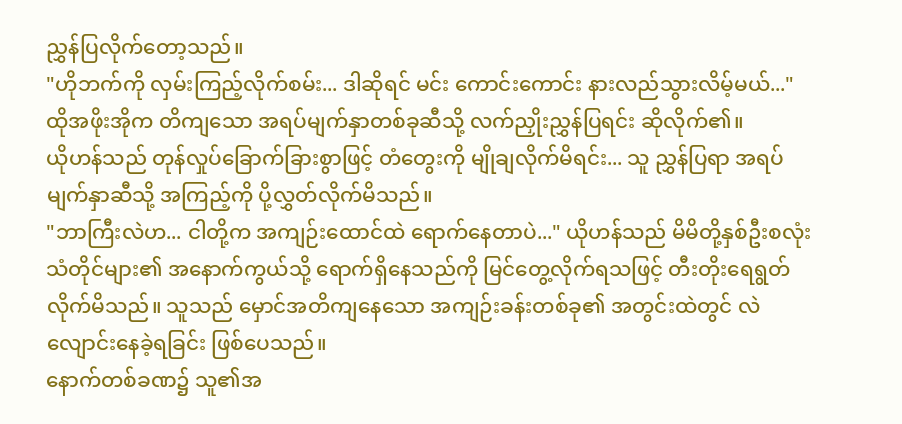ညွှန်ပြလိုက်တော့သည်။
"ဟိုဘက်ကို လှမ်းကြည့်လိုက်စမ်း... ဒါဆိုရင် မင်း ကောင်းကောင်း နားလည်သွားလိမ့်မယ်..." ထိုအဖိုးအိုက တိကျသော အရပ်မျက်နှာတစ်ခုဆီသို့ လက်ညှိုးညွှန်ပြရင်း ဆိုလိုက်၏။
ယိုဟန်သည် တုန်လှုပ်ခြောက်ခြားစွာဖြင့် တံတွေးကို မျိုချလိုက်မိရင်း... သူ ညွှန်ပြရာ အရပ်မျက်နှာဆီသို့ အကြည့်ကို ပို့လွှတ်လိုက်မိသည်။
"ဘာကြီးလဲဟ... ငါတို့က အကျဉ်းထောင်ထဲ ရောက်နေတာပဲ..." ယိုဟန်သည် မိမိတို့နှစ်ဦးစလုံး သံတိုင်များ၏ အနောက်ကွယ်သို့ ရောက်ရှိနေသည်ကို မြင်တွေ့လိုက်ရသဖြင့် တီးတိုးရေရွတ်လိုက်မိသည်။ သူသည် မှောင်အတိကျနေသော အကျဉ်းခန်းတစ်ခု၏ အတွင်းထဲတွင် လဲလျောင်းနေခဲ့ရခြင်း ဖြစ်ပေသည်။
နောက်တစ်ခဏ၌ သူ၏အ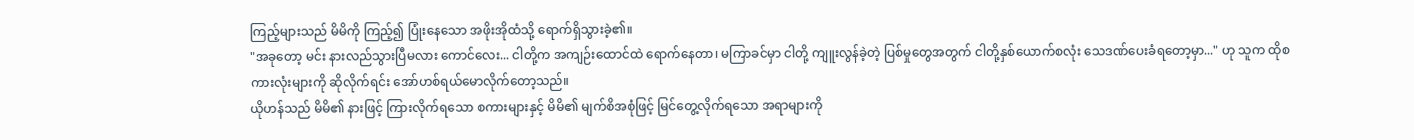ကြည့်များသည် မိမိကို ကြည့်၍ ပြုံးနေသော အဖိုးအိုထံသို့ ရောက်ရှိသွားခဲ့၏။
"အခုတော့ မင်း နားလည်သွားပြီမလား ကောင်လေး... ငါတို့က အကျဉ်းထောင်ထဲ ရောက်နေတာ၊ မကြာခင်မှာ ငါတို့ ကျူးလွန်ခဲ့တဲ့ ပြစ်မှုတွေအတွက် ငါတို့နှစ်ယောက်စလုံး သေဒဏ်ပေးခံရတော့မှာ..." ဟု သူက ထိုစကားလုံးများကို ဆိုလိုက်ရင်း အော်ဟစ်ရယ်မောလိုက်တော့သည်။
ယိုဟန်သည် မိမိ၏ နားဖြင့် ကြားလိုက်ရသော စကားများနှင့် မိမိ၏ မျက်စိအစုံဖြင့် မြင်တွေ့လိုက်ရသော အရာများကို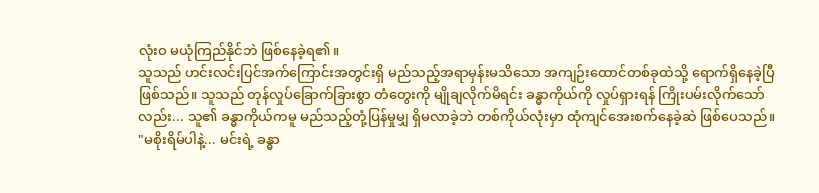လုံးဝ မယုံကြည်နိုင်ဘဲ ဖြစ်နေခဲ့ရ၏။
သူသည် ဟင်းလင်းပြင်အက်ကြောင်းအတွင်းရှိ မည်သည့်အရာမှန်းမသိသော အကျဉ်းထောင်တစ်ခုထဲသို့ ရောက်ရှိနေခဲ့ပြီ ဖြစ်သည်။ သူသည် တုန်လှုပ်ခြောက်ခြားစွာ တံတွေးကို မျိုချလိုက်မိရင်း ခန္ဓာကိုယ်ကို လှုပ်ရှားရန် ကြိုးပမ်းလိုက်သော်လည်း... သူ၏ ခန္ဓာကိုယ်ကမူ မည်သည့်တုံ့ပြန်မှုမျှ ရှိမလာခဲ့ဘဲ တစ်ကိုယ်လုံးမှာ ထုံကျင်အေးစက်နေခဲ့ဆဲ ဖြစ်ပေသည်။
"မစိုးရိမ်ပါနဲ့... မင်းရဲ့ ခန္ဓာ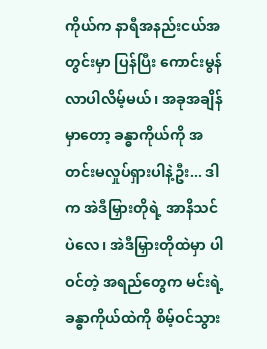ကိုယ်က နာရီအနည်းငယ်အတွင်းမှာ ပြန်ပြီး ကောင်းမွန်လာပါလိမ့်မယ်၊ အခုအချိန်မှာတော့ ခန္ဓာကိုယ်ကို အတင်းမလှုပ်ရှားပါနဲ့ဦး... ဒါက အဲဒီမြှားတိုရဲ့ အာနိသင်ပဲလေ၊ အဲဒီမြှားတိုထဲမှာ ပါဝင်တဲ့ အရည်တွေက မင်းရဲ့ ခန္ဓာကိုယ်ထဲကို စိမ့်ဝင်သွား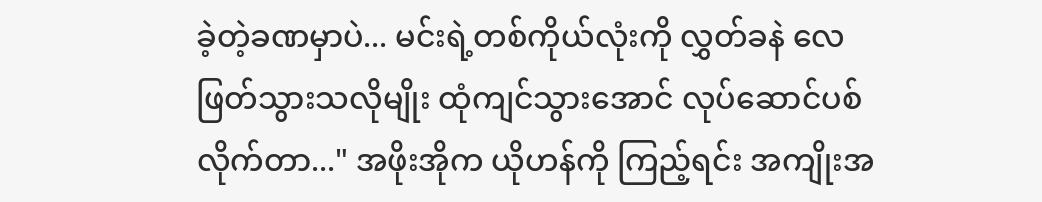ခဲ့တဲ့ခဏမှာပဲ... မင်းရဲ့တစ်ကိုယ်လုံးကို လွှတ်ခနဲ လေဖြတ်သွားသလိုမျိုး ထုံကျင်သွားအောင် လုပ်ဆောင်ပစ်လိုက်တာ..." အဖိုးအိုက ယိုဟန်ကို ကြည့်ရင်း အကျိုးအ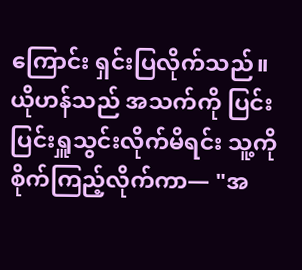ကြောင်း ရှင်းပြလိုက်သည်။
ယိုဟန်သည် အသက်ကို ပြင်းပြင်းရှူသွင်းလိုက်မိရင်း သူ့ကို စိုက်ကြည့်လိုက်ကာ— "အ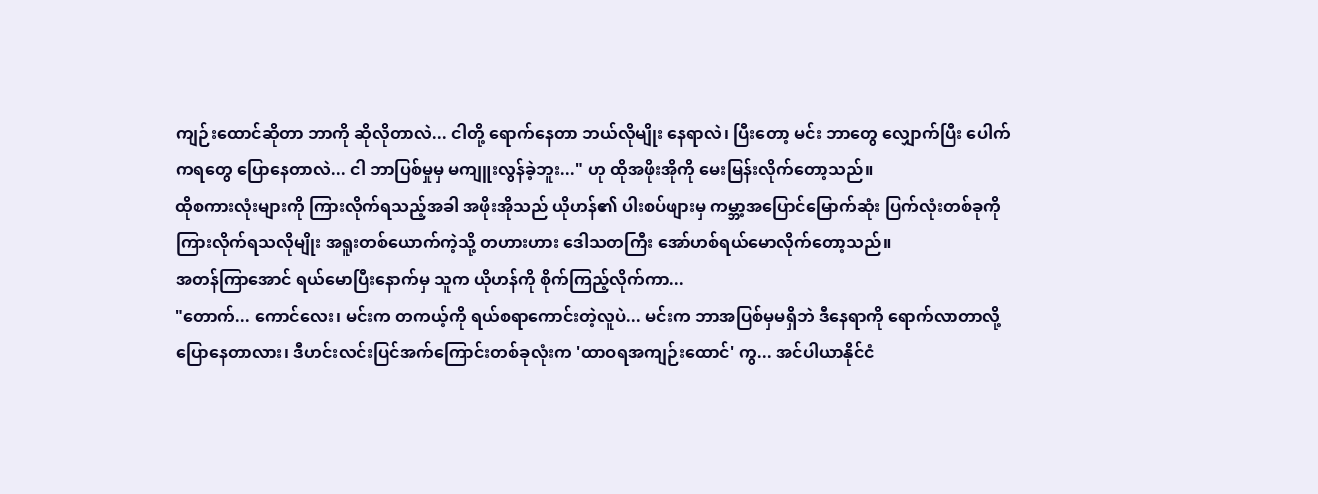ကျဉ်းထောင်ဆိုတာ ဘာကို ဆိုလိုတာလဲ... ငါတို့ ရောက်နေတာ ဘယ်လိုမျိုး နေရာလဲ၊ ပြီးတော့ မင်း ဘာတွေ လျှောက်ပြီး ပေါက်ကရတွေ ပြောနေတာလဲ... ငါ ဘာပြစ်မှုမှ မကျူးလွန်ခဲ့ဘူး..." ဟု ထိုအဖိုးအိုကို မေးမြန်းလိုက်တော့သည်။
ထိုစကားလုံးများကို ကြားလိုက်ရသည့်အခါ အဖိုးအိုသည် ယိုဟန်၏ ပါးစပ်ဖျားမှ ကမ္ဘာ့အပြောင်မြောက်ဆုံး ပြက်လုံးတစ်ခုကို ကြားလိုက်ရသလိုမျိုး အရူးတစ်ယောက်ကဲ့သို့ တဟားဟား ဒေါသတကြီး အော်ဟစ်ရယ်မောလိုက်တော့သည်။
အတန်ကြာအောင် ရယ်မောပြီးနောက်မှ သူက ယိုဟန်ကို စိုက်ကြည့်လိုက်ကာ...
"တောက်... ကောင်လေး၊ မင်းက တကယ့်ကို ရယ်စရာကောင်းတဲ့လူပဲ... မင်းက ဘာအပြစ်မှမရှိဘဲ ဒီနေရာကို ရောက်လာတာလို့ ပြောနေတာလား၊ ဒီဟင်းလင်းပြင်အက်ကြောင်းတစ်ခုလုံးက 'ထာဝရအကျဉ်းထောင်' ကွ... အင်ပါယာနိုင်ငံ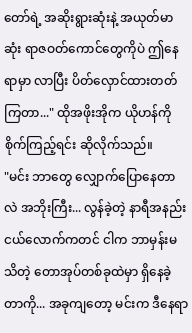တော်ရဲ့ အဆိုးရွားဆုံးနဲ့ အယုတ်မာဆုံး ရာဇဝတ်ကောင်တွေကိုပဲ ဤနေရာမှာ လာပြီး ပိတ်လှောင်ထားတတ်ကြတာ..." ထိုအဖိုးအိုက ယိုဟန်ကို စိုက်ကြည့်ရင်း ဆိုလိုက်သည်။
"မင်း ဘာတွေ လျှောက်ပြောနေတာလဲ အဘိုးကြီး... လွန်ခဲ့တဲ့ နာရီအနည်းငယ်လောက်ကတင် ငါက ဘာမှန်းမသိတဲ့ တောအုပ်တစ်ခုထဲမှာ ရှိနေခဲ့တာကို... အခုကျတော့ မင်းက ဒီနေရာ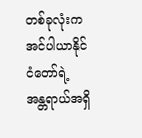တစ်ခုလုံးက အင်ပါယာနိုင်ငံတော်ရဲ့ အန္တရာယ်အရှိ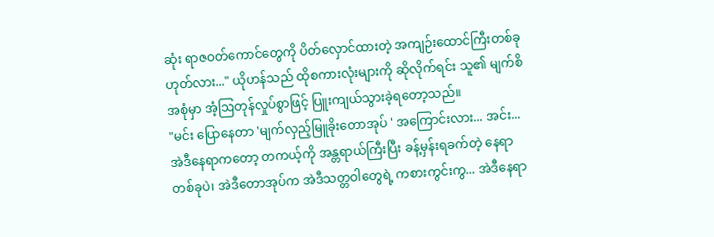ဆုံး ရာဇဝတ်ကောင်တွေကို ပိတ်လှောင်ထားတဲ့ အကျဉ်းထောင်ကြီးတစ်ခု ဟုတ်လား..." ယိုဟန်သည် ထိုစကားလုံးများကို ဆိုလိုက်ရင်း သူ၏ မျက်စိအစုံမှာ အံ့ဩတုန်လှုပ်စွာဖြင့် ပြူးကျယ်သွားခဲ့ရတော့သည်။
"မင်း ပြောနေတာ 'မျက်လှည့်မြူခိုးတောအုပ် ' အကြောင်းလား... အင်း... အဲဒီနေရာကတော့ တကယ့်ကို အန္တရာယ်ကြီးပြီး ခန့်မှန်းရခက်တဲ့ နေရာတစ်ခုပဲ၊ အဲဒီတောအုပ်က အဲဒီသတ္တဝါတွေရဲ့ ကစားကွင်းကွ... အဲဒီနေရာ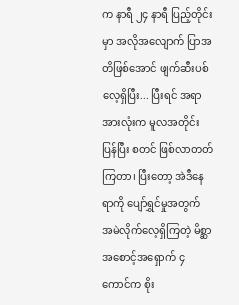က နာရီ ၂၄ နာရီ ပြည့်တိုင်းမှာ အလိုအလျောက် ပြာအတိဖြစ်အောင် ဖျက်ဆီးပစ်လေ့ရှိပြီး... ပြီးရင် အရာအားလုံးက မူလအတိုင်း ပြန်ပြီး စတင် ဖြစ်လာတတ်ကြတာ၊ ပြီးတော့ အဲဒီနေရာကို ပျော်ရွှင်မှုအတွက် အမဲလိုက်လေ့ရှိကြတဲ့ မိစ္ဆာအစောင့်အရှောက် ၄ ကောင်က စိုး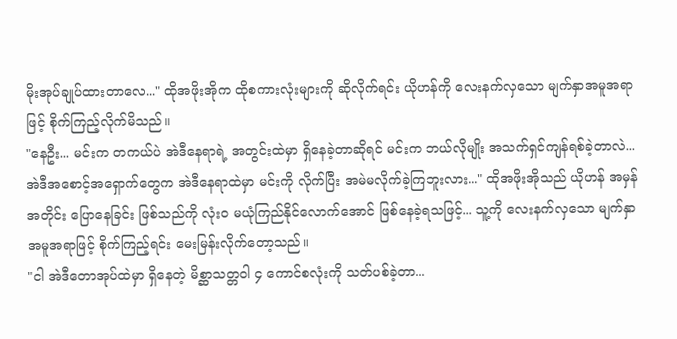မိုးအုပ်ချုပ်ထားတာလေ..." ထိုအဖိုးအိုက ထိုစကားလုံးများကို ဆိုလိုက်ရင်း ယိုဟန်ကို လေးနက်လှသော မျက်နှာအမူအရာဖြင့် စိုက်ကြည့်လိုက်မိသည်။
"နေဦး... မင်းက တကယ်ပဲ အဲဒီနေရာရဲ့ အတွင်းထဲမှာ ရှိနေခဲ့တာဆိုရင် မင်းက ဘယ်လိုမျိုး အသက်ရှင်ကျန်ရစ်ခဲ့တာလဲ... အဲဒီအစောင့်အရှောက်တွေက အဲဒီနေရာထဲမှာ မင်းကို လိုက်ပြီး အမဲမလိုက်ခဲ့ကြဘူးလား..." ထိုအဖိုးအိုသည် ယိုဟန် အမှန်အတိုင်း ပြောနေခြင်း ဖြစ်သည်ကို လုံးဝ မယုံကြည်နိုင်လောက်အောင် ဖြစ်နေခဲ့ရသဖြင့်... သူ့ကို လေးနက်လှသော မျက်နှာအမူအရာဖြင့် စိုက်ကြည့်ရင်း မေးမြန်းလိုက်တော့သည်။
"ငါ အဲဒီတောအုပ်ထဲမှာ ရှိနေတဲ့ မိစ္ဆာသတ္တဝါ ၄ ကောင်စလုံးကို သတ်ပစ်ခဲ့တာ...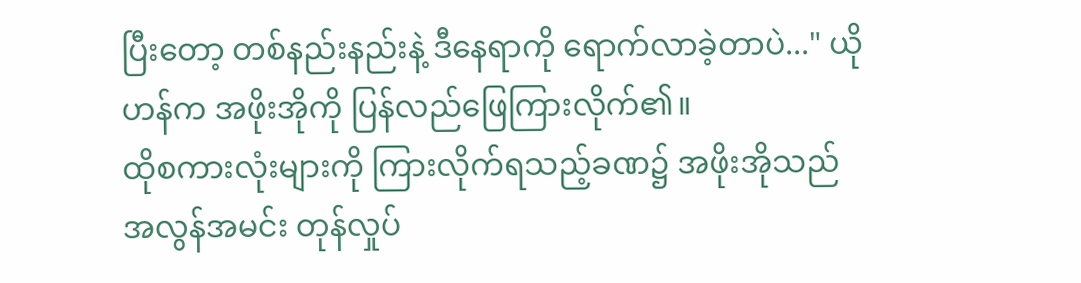ပြီးတော့ တစ်နည်းနည်းနဲ့ ဒီနေရာကို ရောက်လာခဲ့တာပဲ..." ယိုဟန်က အဖိုးအိုကို ပြန်လည်ဖြေကြားလိုက်၏။
ထိုစကားလုံးများကို ကြားလိုက်ရသည့်ခဏ၌ အဖိုးအိုသည် အလွန်အမင်း တုန်လှုပ်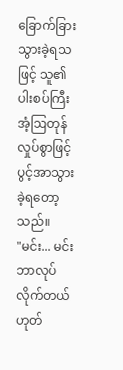ခြောက်ခြားသွားခဲ့ရသဖြင့် သူ၏ ပါးစပ်ကြီး အံ့ဩတုန်လှုပ်စွာဖြင့် ပွင့်အာသွားခဲ့ရတော့သည်။
"မင်း... မင်း ဘာလုပ်လိုက်တယ် ဟုတ်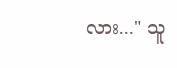လား..." သူ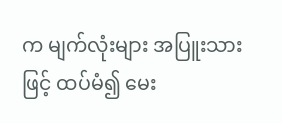က မျက်လုံးများ အပြူးသားဖြင့် ထပ်မံ၍ မေး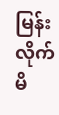မြန်းလိုက်မိ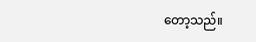တော့သည်။